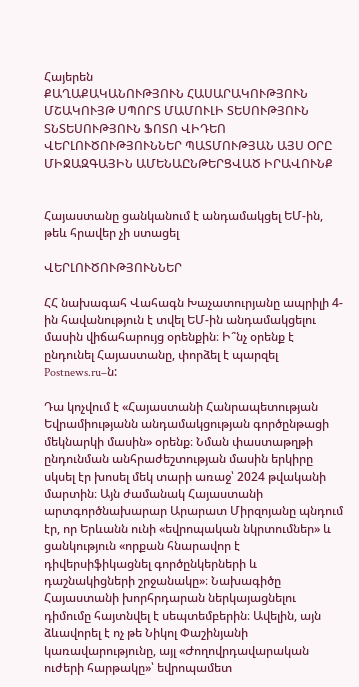Հայերեն
ՔԱՂԱՔԱԿԱՆՈՒԹՅՈՒՆ ՀԱՍԱՐԱԿՈՒԹՅՈՒՆ ՄՇԱԿՈՒՅԹ ՍՊՈՐՏ ՄԱՄՈՒԼԻ ՏԵՍՈՒԹՅՈՒՆ ՏՆՏԵՍՈՒԹՅՈՒՆ ՖՈՏՈ ՎԻԴԵՈ ՎԵՐԼՈՒԾՈՒԹՅՈՒՆՆԵՐ ՊԱՏՄՈՒԹՅԱՆ ԱՅՍ ՕՐԸ ՄԻՋԱԶԳԱՅԻՆ ԱՄԵՆԱԸՆԹԵՐՑՎԱԾ ԻՐԱՎՈՒՆՔ


Հայաստանը ցանկանում է անդամակցել ԵՄ-ին, թեև հրավեր չի ստացել

ՎԵՐԼՈՒԾՈՒԹՅՈՒՆՆԵՐ

ՀՀ նախագահ Վահագն Խաչատուրյանը ապրիլի 4-ին հավանություն է տվել ԵՄ-ին անդամակցելու մասին վիճահարույց օրենքին։ Ի՞նչ օրենք է ընդունել Հայաստանը, փորձել է պարզել Postnews.ru–ն:

Դա կոչվում է «Հայաստանի Հանրապետության Եվրամիությանն անդամակցության գործընթացի մեկնարկի մասին» օրենք։ Նման փաստաթղթի ընդունման անհրաժեշտության մասին երկիրը սկսել էր խոսել մեկ տարի առաջ՝ 2024 թվականի մարտին։ Այն ժամանակ Հայաստանի արտգործնախարար Արարատ Միրզոյանը պնդում էր, որ Երևանն ունի «եվրոպական նկրտումներ» և ցանկություն «որքան հնարավոր է դիվերսիֆիկացնել գործընկերների և դաշնակիցների շրջանակը»։ Նախագիծը Հայաստանի խորհրդարան ներկայացնելու դիմումը հայտնվել է սեպտեմբերին։ Ավելին, այն ձևավորել է ոչ թե Նիկոլ Փաշինյանի կառավարությունը, այլ «Ժողովրդավարական ուժերի հարթակը»՝ եվրոպամետ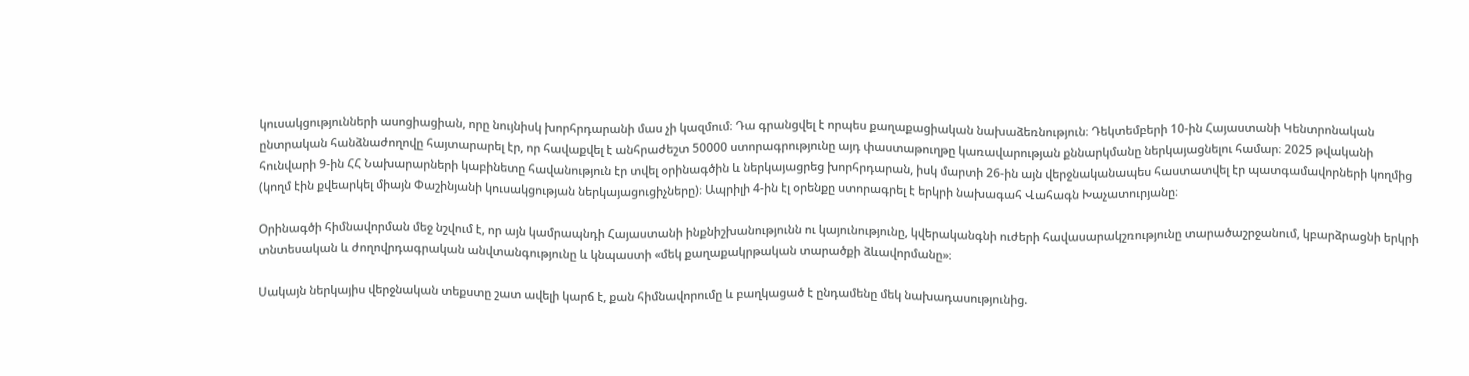կուսակցությունների ասոցիացիան, որը նույնիսկ խորհրդարանի մաս չի կազմում։ Դա գրանցվել է որպես քաղաքացիական նախաձեռնություն։ Դեկտեմբերի 10-ին Հայաստանի Կենտրոնական ընտրական հանձնաժողովը հայտարարել էր, որ հավաքվել է անհրաժեշտ 50000 ստորագրությունը այդ փաստաթուղթը կառավարության քննարկմանը ներկայացնելու համար։ 2025 թվականի հունվարի 9-ին ՀՀ Նախարարների կաբինետը հավանություն էր տվել օրինագծին և ներկայացրեց խորհրդարան, իսկ մարտի 26-ին այն վերջնականապես հաստատվել էր պատգամավորների կողմից (կողմ էին քվեարկել միայն Փաշինյանի կուսակցության ներկայացուցիչները)։ Ապրիլի 4-ին էլ օրենքը ստորագրել է երկրի նախագահ Վահագն Խաչատուրյանը։

Օրինագծի հիմնավորման մեջ նշվում է, որ այն կամրապնդի Հայաստանի ինքնիշխանությունն ու կայունությունը, կվերականգնի ուժերի հավասարակշռությունը տարածաշրջանում, կբարձրացնի երկրի տնտեսական և ժողովրդագրական անվտանգությունը և կնպաստի «մեկ քաղաքակրթական տարածքի ձևավորմանը»։

Սակայն ներկայիս վերջնական տեքստը շատ ավելի կարճ է, քան հիմնավորումը և բաղկացած է ընդամենը մեկ նախադասությունից.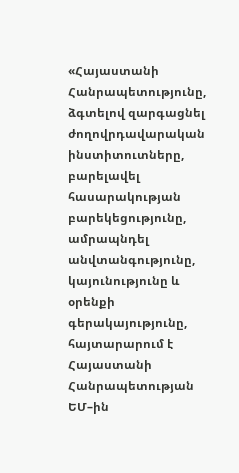«Հայաստանի Հանրապետությունը, ձգտելով զարգացնել ժողովրդավարական ինստիտուտները, բարելավել հասարակության բարեկեցությունը, ամրապնդել անվտանգությունը, կայունությունը և օրենքի գերակայությունը, հայտարարում է Հայաստանի Հանրապետության ԵՄ–ին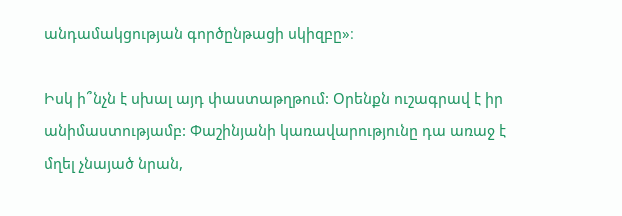անդամակցության գործընթացի սկիզբը»։

Իսկ ի՞նչն է սխալ այդ փաստաթղթում: Օրենքն ուշագրավ է իր անիմաստությամբ: Փաշինյանի կառավարությունը դա առաջ է մղել չնայած նրան,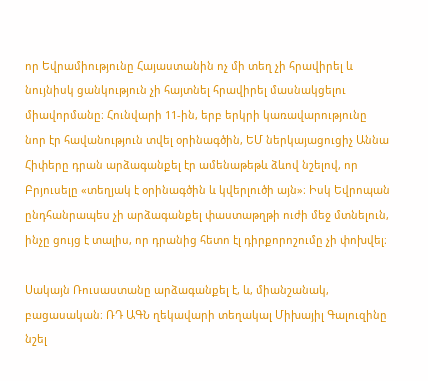որ Եվրամիությունը Հայաստանին ոչ մի տեղ չի հրավիրել և նույնիսկ ցանկություն չի հայտնել հրավիրել մասնակցելու միավորմանը։ Հունվարի 11-ին, երբ երկրի կառավարությունը նոր էր հավանություն տվել օրինագծին, ԵՄ ներկայացուցիչ Աննա Հիփերը դրան արձագանքել էր ամենաթեթև ձևով նշելով, որ Բրյուսելը «տեղյակ է օրինագծին և կվերլուծի այն»։ Իսկ Եվրոպան ընդհանրապես չի արձագանքել փաստաթղթի ուժի մեջ մտնելուն, ինչը ցույց է տալիս, որ դրանից հետո էլ դիրքորոշումը չի փոխվել։

Սակայն Ռուսաստանը արձագանքել է, և, միանշանակ, բացասական։ ՌԴ ԱԳՆ ղեկավարի տեղակալ Միխայիլ Գալուզինը նշել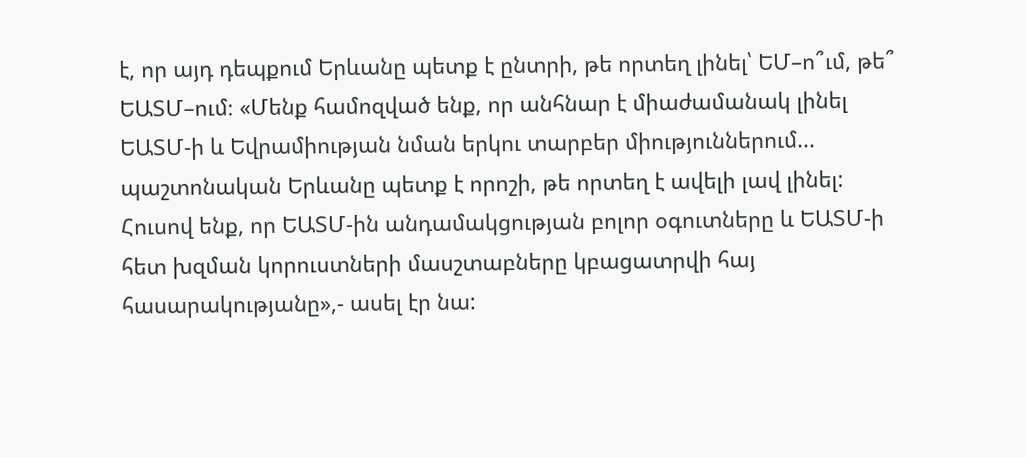է, որ այդ դեպքում Երևանը պետք է ընտրի, թե որտեղ լինել՝ ԵՄ–ո՞ւմ, թե՞ ԵԱՏՄ–ում։ «Մենք համոզված ենք, որ անհնար է միաժամանակ լինել ԵԱՏՄ-ի և Եվրամիության նման երկու տարբեր միություններում... պաշտոնական Երևանը պետք է որոշի, թե որտեղ է ավելի լավ լինել: Հուսով ենք, որ ԵԱՏՄ-ին անդամակցության բոլոր օգուտները և ԵԱՏՄ-ի հետ խզման կորուստների մասշտաբները կբացատրվի հայ հասարակությանը»,- ասել էր նա: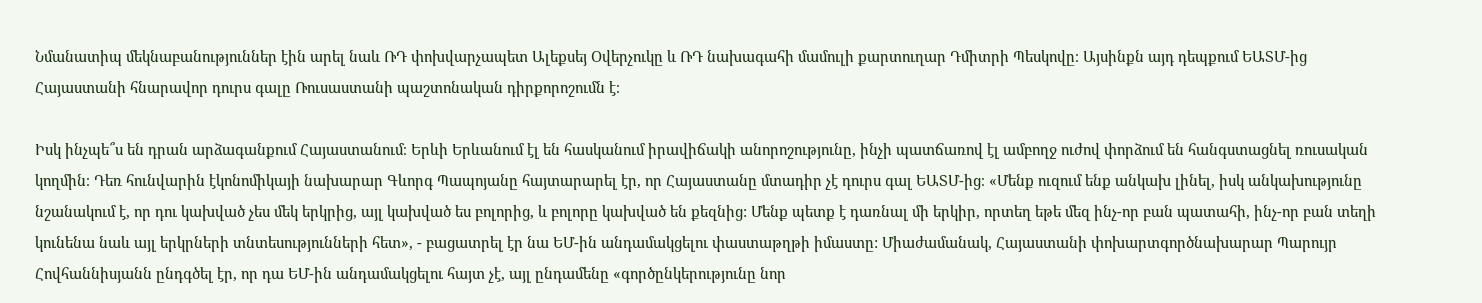Նմանատիպ մեկնաբանություններ էին արել նաև ՌԴ փոխվարչապետ Ալեքսեյ Օվերչուկը և ՌԴ նախագահի մամուլի քարտուղար Դմիտրի Պեսկովը։ Այսինքն այդ դեպքում ԵԱՏՄ-ից Հայաստանի հնարավոր դուրս գալը Ռուսաստանի պաշտոնական դիրքորոշումն է։

Իսկ ինչպե՞ս են դրան արձագանքում Հայաստանում։ Երևի Երևանում էլ են հասկանում իրավիճակի անորոշությունը, ինչի պատճառով էլ ամբողջ ուժով փորձում են հանգստացնել ռուսական կողմին։ Դեռ հունվարին էկոնոմիկայի նախարար Գևորգ Պապոյանը հայտարարել էր, որ Հայաստանը մտադիր չէ դուրս գալ ԵԱՏՄ-ից։ «Մենք ուզում ենք անկախ լինել, իսկ անկախությունը նշանակում է, որ դու կախված չես մեկ երկրից, այլ կախված ես բոլորից, և բոլորը կախված են քեզնից: Մենք պետք է դառնալ մի երկիր, որտեղ եթե մեզ ինչ-որ բան պատահի, ինչ-որ բան տեղի կունենա նաև այլ երկրների տնտեսությունների հետ», - բացատրել էր նա ԵՄ-ին անդամակցելու փաստաթղթի իմաստը: Միաժամանակ, Հայաստանի փոխարտգործնախարար Պարույր Հովհաննիսյանն ընդգծել էր, որ դա ԵՄ-ին անդամակցելու հայտ չէ, այլ ընդամենը «գործընկերությունը նոր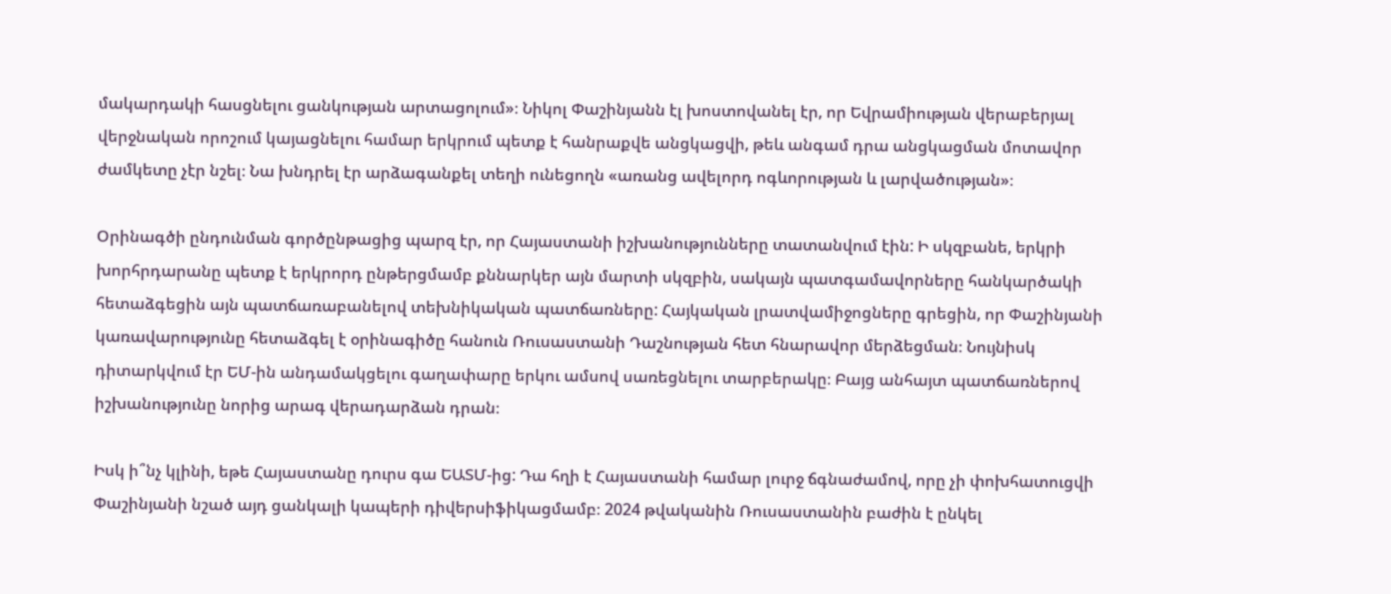մակարդակի հասցնելու ցանկության արտացոլում»։ Նիկոլ Փաշինյանն էլ խոստովանել էր, որ Եվրամիության վերաբերյալ վերջնական որոշում կայացնելու համար երկրում պետք է հանրաքվե անցկացվի, թեև անգամ դրա անցկացման մոտավոր ժամկետը չէր նշել։ Նա խնդրել էր արձագանքել տեղի ունեցողն «առանց ավելորդ ոգևորության և լարվածության»։

Օրինագծի ընդունման գործընթացից պարզ էր, որ Հայաստանի իշխանությունները տատանվում էին: Ի սկզբանե, երկրի խորհրդարանը պետք է երկրորդ ընթերցմամբ քննարկեր այն մարտի սկզբին, սակայն պատգամավորները հանկարծակի հետաձգեցին այն պատճառաբանելով տեխնիկական պատճառները: Հայկական լրատվամիջոցները գրեցին, որ Փաշինյանի կառավարությունը հետաձգել է օրինագիծը հանուն Ռուսաստանի Դաշնության հետ հնարավոր մերձեցման։ Նույնիսկ դիտարկվում էր ԵՄ-ին անդամակցելու գաղափարը երկու ամսով սառեցնելու տարբերակը։ Բայց անհայտ պատճառներով իշխանությունը նորից արագ վերադարձան դրան։

Իսկ ի՞նչ կլինի, եթե Հայաստանը դուրս գա ԵԱՏՄ-ից: Դա հղի է Հայաստանի համար լուրջ ճգնաժամով, որը չի փոխհատուցվի Փաշինյանի նշած այդ ցանկալի կապերի դիվերսիֆիկացմամբ։ 2024 թվականին Ռուսաստանին բաժին է ընկել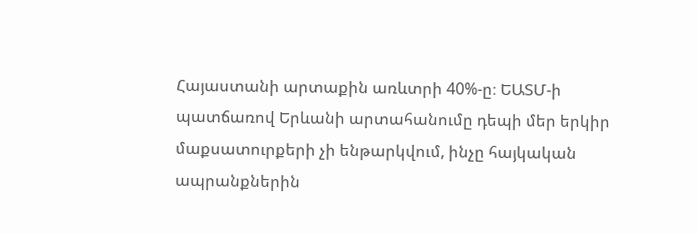Հայաստանի արտաքին առևտրի 40%-ը։ ԵԱՏՄ-ի պատճառով Երևանի արտահանումը դեպի մեր երկիր մաքսատուրքերի չի ենթարկվում, ինչը հայկական ապրանքներին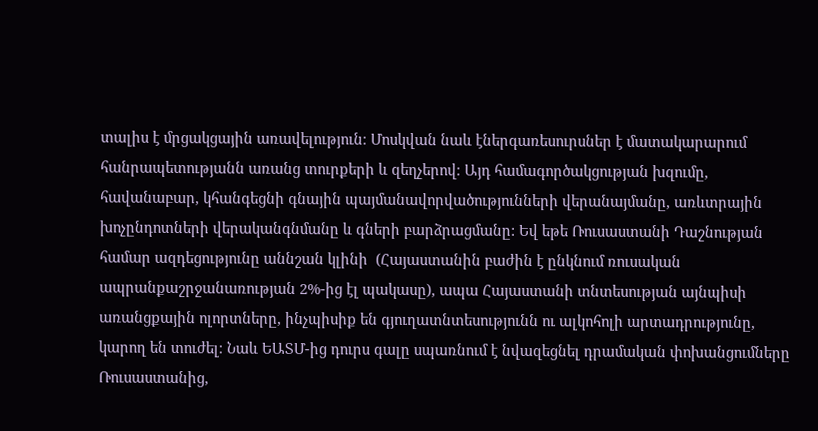տալիս է մրցակցային առավելություն։ Մոսկվան նաև էներգառեսուրսներ է մատակարարում հանրապետությանն առանց տուրքերի և զեղչերով։ Այդ համագործակցության խզումը, հավանաբար, կհանգեցնի գնային պայմանավորվածությունների վերանայմանը, առևտրային խոչընդոտների վերականգնմանը և գների բարձրացմանը: Եվ եթե Ռուսաստանի Դաշնության համար ազդեցությունը աննշան կլինի  (Հայաստանին բաժին է ընկնում ռուսական ապրանքաշրջանառության 2%-ից էլ պակասը), ապա Հայաստանի տնտեսության այնպիսի առանցքային ոլորտները, ինչպիսիք են գյուղատնտեսությունն ու ալկոհոլի արտադրությունը, կարող են տուժել։ Նաև ԵԱՏՄ-ից դուրս գալը սպառնում է նվազեցնել դրամական փոխանցումները Ռուսաստանից,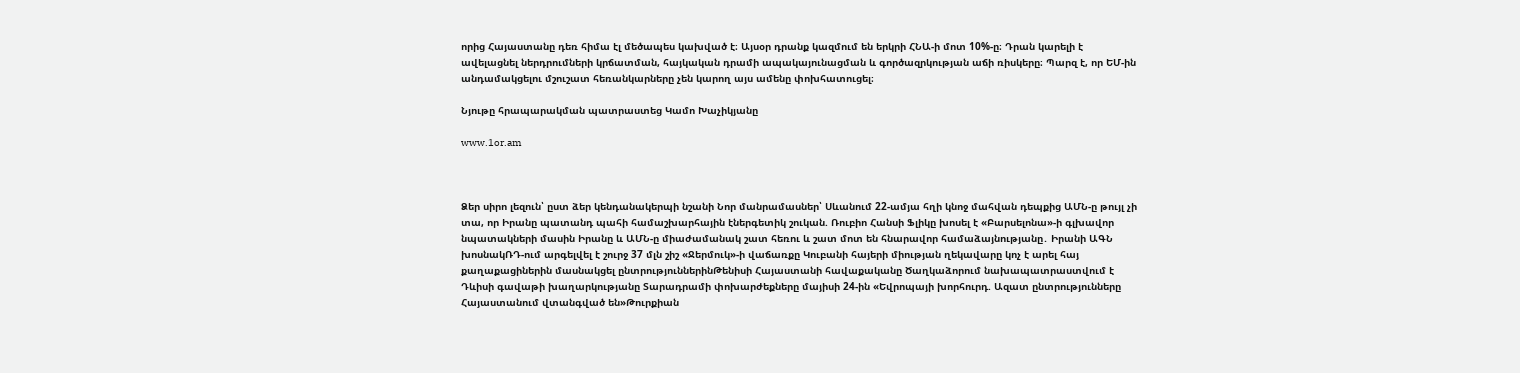որից Հայաստանը դեռ հիմա էլ մեծապես կախված է։ Այսօր դրանք կազմում են երկրի ՀՆԱ-ի մոտ 10%-ը։ Դրան կարելի է ավելացնել ներդրումների կրճատման, հայկական դրամի ապակայունացման և գործազրկության աճի ռիսկերը։ Պարզ է, որ ԵՄ-ին անդամակցելու մշուշատ հեռանկարները չեն կարող այս ամենը փոխհատուցել։

Նյութը հրապարակման պատրաստեց Կամո Խաչիկյանը

www.1or.am



Ձեր սիրո լեզուն՝ ըստ ձեր կենդանակերպի նշանի Նոր մանրամասներ՝ Սևանում 22-ամյա հղի կնոջ մահվան դեպքից ԱՄՆ-ը թույլ չի տա, որ Իրանը պատանդ պահի համաշխարհային էներգետիկ շուկան. Ռուբիո Հանսի Ֆլիկը խոսել է «Բարսելոնա»-ի գլխավոր նպատակների մասին Իրանը և ԱՄՆ-ը միաժամանակ շատ հեռու և շատ մոտ են հնարավոր համաձայնությանը․ Իրանի ԱԳՆ խոսնակՌԴ-ում արգելվել է շուրջ 37 մլն շիշ «Ջերմուկ»-ի վաճառքը Կուբանի հայերի միության ղեկավարը կոչ է արել հայ քաղաքացիներին մասնակցել ընտրություններինԹենիսի Հայաստանի հավաքականը Ծաղկաձորում նախապատրաստվում է Դևիսի գավաթի խաղարկությանը Տարադրամի փոխարժեքները մայիսի 24-ին «Եվրոպայի խորհուրդ. Ազատ ընտրությունները Հայաստանում վտանգված են»Թուրքիան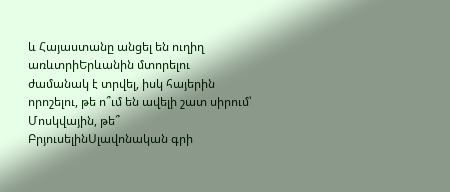և Հայաստանը անցել են ուղիղ առևտրիԵրևանին մտորելու ժամանակ է տրվել, իսկ հայերին որոշելու, թե ո՞ւմ են ավելի շատ սիրում՝ Մոսկվային, թե՞ ԲրյուսելինՍլավոնական գրի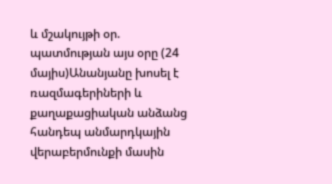և մշակույթի օր. պատմության այս օրը (24 մայիս)Անանյանը խոսել է ռազմագերիների և քաղաքացիական անձանց հանդեպ անմարդկային վերաբերմունքի մասին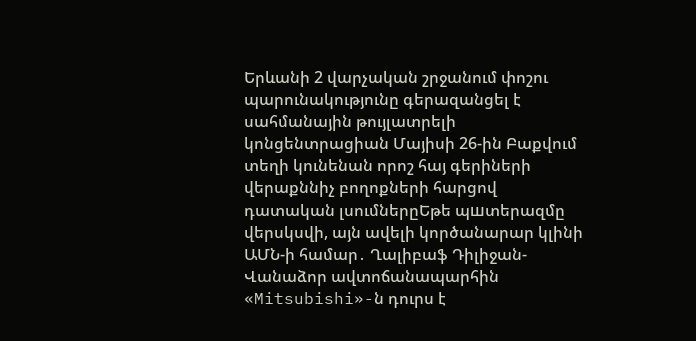Երևանի 2 վարչական շրջանում փոշու պարունակությունը գերազանցել է սահմանային թույլատրելի կոնցենտրացիան Մայիսի 26-ին Բաքվում տեղի կունենան որոշ հայ գերիների վերաքննիչ բողոքների հարցով դատական լսումներըԵթե պшտերազմը վերսկսվի, այն ավելի կործանարար կլինի ԱՄՆ-ի համար․ Ղալիբաֆ Դիլիջան-Վանաձոր ավտոճանապարհին «Mitsubishi»-ն դուրս է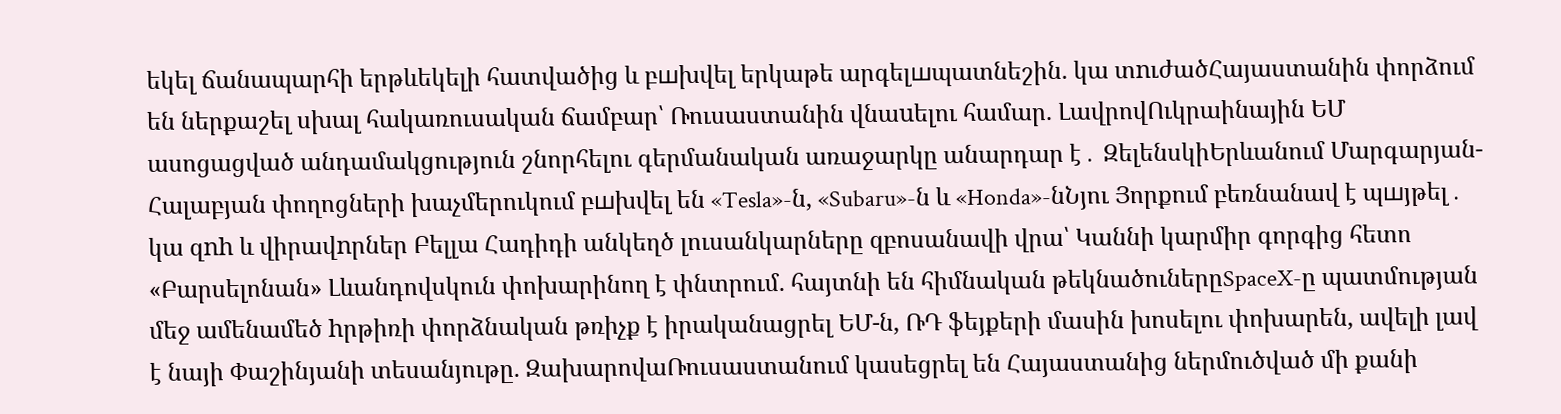եկել ճանապարհի երթևեկելի հատվածից և բшխվել երկաթե արգելшպատնեշին. կա տnւժածՀայաստանին փորձում են ներքաշել սխալ հակառուսական ճամբար՝ Ռուսաստանին վնաuելու համար. ԼավրովՈւկրաինային ԵՄ ասոցացված անդամակցություն շնորհելու գերմանական առաջարկը անարդար է․ ԶելենսկիԵրևանում Մարգարյան-Հալաբյան փողոցների խաչմերուկում բшխվել են «Tesla»-ն, «Subaru»-ն և «Honda»-նՆյու Յորքում բեռնանավ է պшյթել․ կա զnh և վիրավnրներ Բելլա Հադիդի անկեղծ լուսանկարները զբոսանավի վրա՝ Կաննի կարմիր գորգից հետո «Բարսելոնան» Լևանդովսկուն փոխարինող է փնտրում. հայտնի են հիմնական թեկնածուներըSpaceX-ը պատմության մեջ ամենամեծ hրթիռի փորձնական թռիչք է իրականացրել ԵՄ-ն, ՌԴ ֆեյքերի մասին խոսելու փոխարեն, ավելի լավ է նայի Փաշինյանի տեսանյութը. ԶախարովաՌուսաստանում կասեցրել են Հայաստանից ներմուծված մի քանի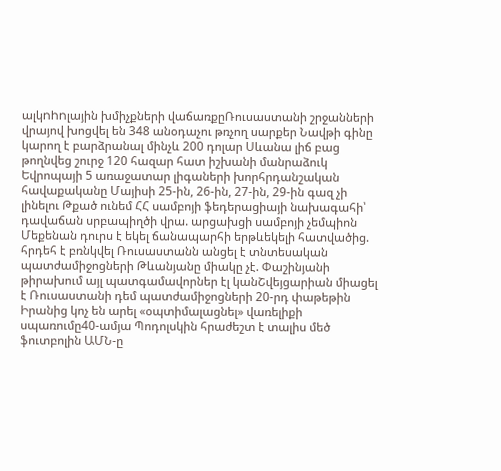ալկnhnլային խմիչքների վաճառքըՌուսաստանի շրջանների վրայով խոցվել են 348 անօդաչու թռչող սարքեր Նավթի գինը կարող է բարձրանալ մինչև 200 դոլար Սևանա լիճ բաց թողնվեց շուրջ 120 հազար հատ իշխանի մանրաձուկ Եվրոպայի 5 առաջատար լիգաների խորհրդանշական հավաքականը Մայիսի 25-ին, 26-ին, 27-ին, 29-ին գազ չի լինելու Թքած ունեմ ՀՀ սամբոյի ֆեդերացիայի նախագահի՝ դավաճան սրբապիղծի վրա. արցախցի սամբոյի չեմպիոն Մեքենան դուրս է եկել ճանապարհի երթևեկելի հատվածից. հրդեհ է բռնկվել Ռուսաստանն անցել է տնտեսական պատժամիջոցների Թևանյանը միակը չէ. Փաշինյանի թիրախում այլ պատգամավորներ էլ կանՇվեյցարիան միացել է Ռուսաստանի դեմ պատժամիջոցների 20-րդ փաթեթին Իրանից կոչ են արել «օպտիմալացնել» վառելիքի սպառումը40-ամյա Պոդոլսկին հրաժեշտ է տալիս մեծ ֆուտբոլին ԱՄՆ-ը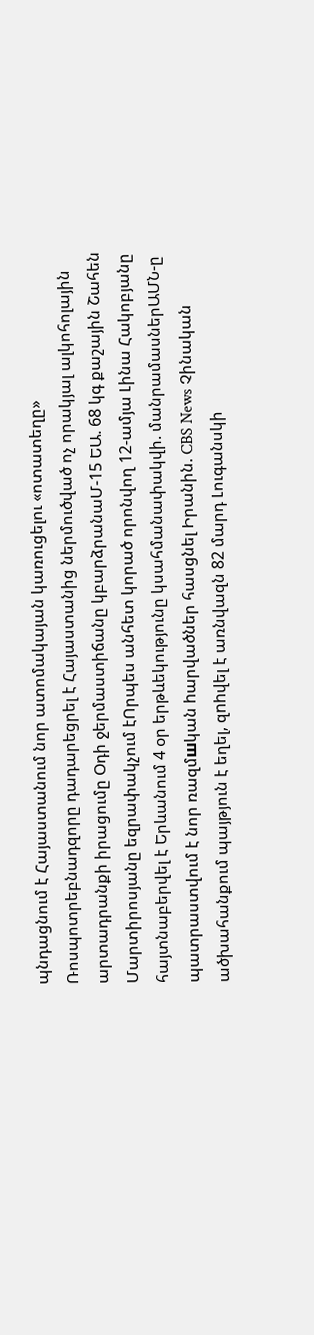պնդացնում է Հայաստանում նոր ատոմակայան կառուցելու «ոտատեղը» Ռոսպոտրեբնադզորը դադարեցրել է Հայաստանից ներմուծված ոչ որակյալ ալկոհոլային արտադրանքի իրացումը Օդի ջերմաստիճանը կբարձրանաՄ-15 ԵԱ. 68 կգ քաշային Շահեն Մարտիրոսյանը եզրափակչում էՈրպես անհետ կորած որոնվող 12-ամյա Լինա Հակոբյանը հայտնաբերվել է Երևանում 4 օր երթևեկությունը կսահմանափակվի. մանրամասներԱՄՆ-ը պատրաստվում է նոր ռազմшկան hարվածներ հասցնել Իրանին. CBS News Չինական ածխահանքում պայթյուն է եղել, զnhվել է առնվազն 82 մարդ Լուգանսկի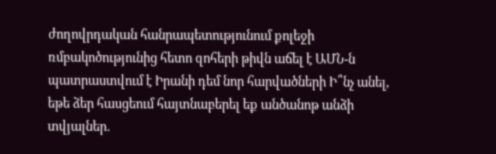ժողովրդական հանրապետությունում քոլեջի ռմբակոծությունից հետո զոհերի թիվն աճել է ԱՄՆ-ն պատրաստվում է Իրանի դեմ նոր հարվածների Ի՞նչ անել, եթե ձեր հասցեում հայտնաբերել եք անծանոթ անձի տվյալներ․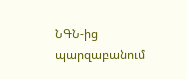ՆԳՆ-ից պարզաբանում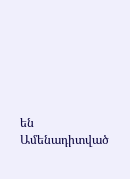են
Ամենադիտված